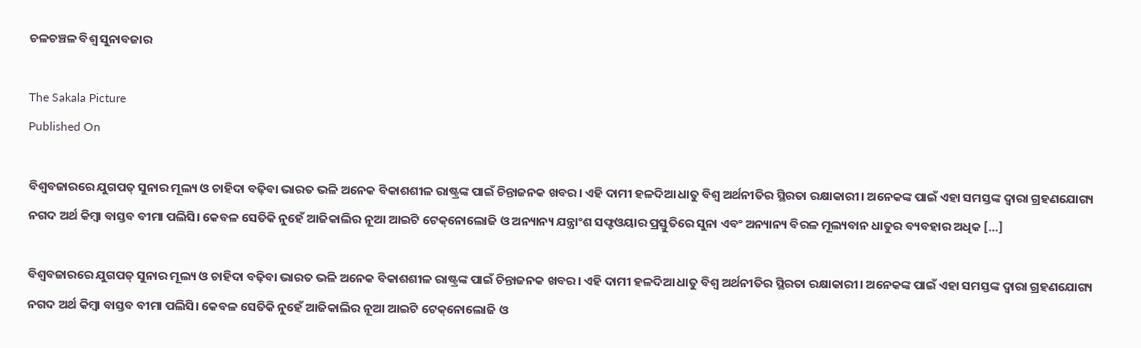ଚଳଚଞ୍ଚଳ ବିଶ୍ୱ ସୁନାବଜାର

The Sakala Picture
Published On

ବିଶ୍ୱବଜାରରେ ଯୁଗପତ୍‌‌ ସୁନାର ମୂଲ୍ୟ ଓ ଚାହିଦା ବଢ଼ିବା ଭାରତ ଭଳି ଅନେକ ବିକାଶଶୀଳ ରାଷ୍ଟ୍ରଙ୍କ ପାଇଁ ଚିନ୍ତାଜନକ ଖବର। ଏହି ଦାମୀ ହଳଦିଆ ଧାତୁ ବିଶ୍ୱ ଅର୍ଥନୀତିର ସ୍ଥିରତା ରକ୍ଷାକାରୀ। ଅନେକଙ୍କ ପାଇଁ ଏହା ସମସ୍ତଙ୍କ ଦ୍ୱାରା ଗ୍ରହଣଯୋଗ୍ୟ ନଗଦ ଅର୍ଥ କିମ୍ବା ବାସ୍ତବ ବୀମା ପଲିସି। କେବଳ ସେତିକି ନୁହେଁ ଆଜିକାଲିର ନୂଆ ଆଇଟି ଟେକ୍‌‌ନୋଲୋଜି ଓ ଅନ୍ୟାନ୍ୟ ଯନ୍ତ୍ରାଂଶ ସଫ୍ଟଓୟାର ପ୍ରସ୍ତୁତିରେ ସୁନା ଏବଂ ଅନ୍ୟାନ୍ୟ ବିରଳ ମୂଲ୍ୟବାନ ଧାତୁର ବ୍ୟବହାର ଅଧିକ […]

ବିଶ୍ୱବଜାରରେ ଯୁଗପତ୍‌‌ ସୁନାର ମୂଲ୍ୟ ଓ ଚାହିଦା ବଢ଼ିବା ଭାରତ ଭଳି ଅନେକ ବିକାଶଶୀଳ ରାଷ୍ଟ୍ରଙ୍କ ପାଇଁ ଚିନ୍ତାଜନକ ଖବର। ଏହି ଦାମୀ ହଳଦିଆ ଧାତୁ ବିଶ୍ୱ ଅର୍ଥନୀତିର ସ୍ଥିରତା ରକ୍ଷାକାରୀ। ଅନେକଙ୍କ ପାଇଁ ଏହା ସମସ୍ତଙ୍କ ଦ୍ୱାରା ଗ୍ରହଣଯୋଗ୍ୟ ନଗଦ ଅର୍ଥ କିମ୍ବା ବାସ୍ତବ ବୀମା ପଲିସି। କେବଳ ସେତିକି ନୁହେଁ ଆଜିକାଲିର ନୂଆ ଆଇଟି ଟେକ୍‌‌ନୋଲୋଜି ଓ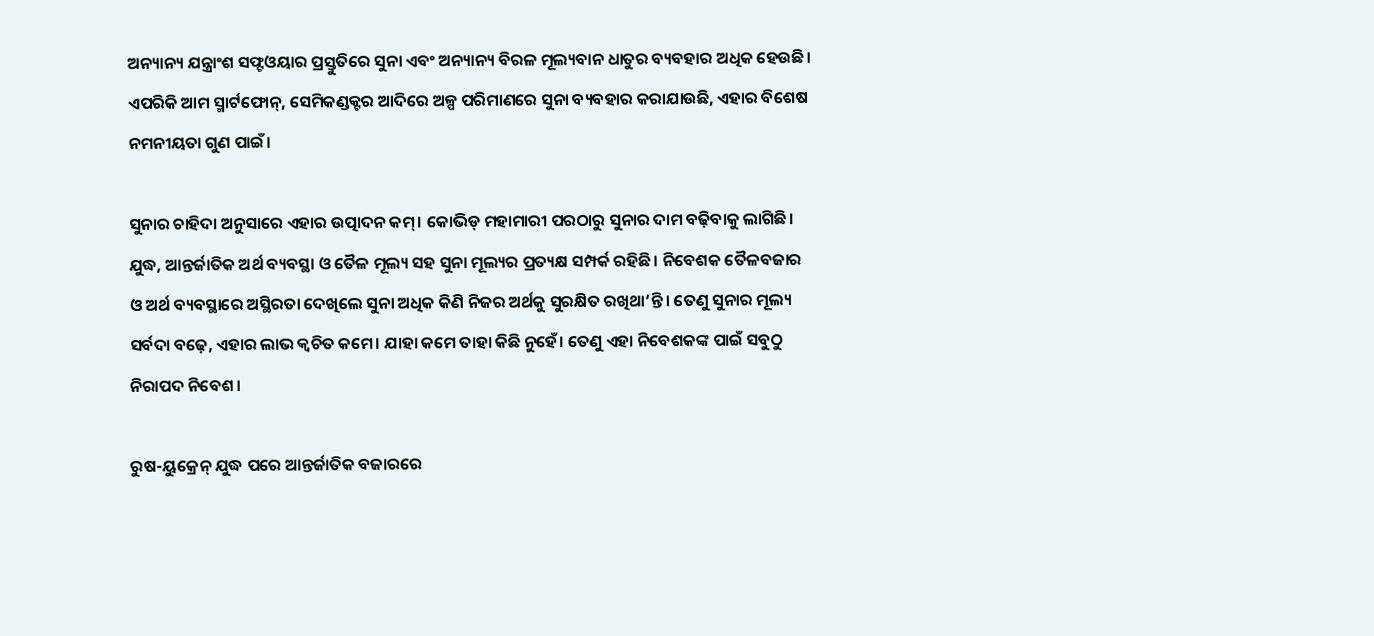ଅନ୍ୟାନ୍ୟ ଯନ୍ତ୍ରାଂଶ ସଫ୍ଟଓୟାର ପ୍ରସ୍ତୁତିରେ ସୁନା ଏବଂ ଅନ୍ୟାନ୍ୟ ବିରଳ ମୂଲ୍ୟବାନ ଧାତୁର ବ୍ୟବହାର ଅଧିକ ହେଉଛି। ଏପରିକି ଆମ ସ୍ମାର୍ଟଫୋନ୍‌‌, ସେମିକଣ୍ଡକ୍ଟର ଆଦିରେ ଅଳ୍ପ ପରିମାଣରେ ସୁନା ବ୍ୟବହାର କରାଯାଉଛି, ଏହାର ବିଶେଷ ନମନୀୟତା ଗୁଣ ପାଇଁ।

ସୁନାର ଚାହିଦା ଅନୁସାରେ ଏହାର ଉତ୍ପାଦନ କମ୍‌‌। କୋଭିଡ୍‌‌ ମହାମାରୀ ପରଠାରୁ ସୁନାର ଦାମ ବଢ଼ିବାକୁ ଲାଗିଛି। ଯୁଦ୍ଧ, ଆନ୍ତର୍ଜାତିକ ଅର୍ଥ ବ୍ୟବସ୍ଥା ଓ ତୈଳ ମୂଲ୍ୟ ସହ ସୁନା ମୂଲ୍ୟର ପ୍ରତ୍ୟକ୍ଷ ସମ୍ପର୍କ ରହିଛି। ନିବେଶକ ତୈଳବଜାର ଓ ଅର୍ଥ ବ୍ୟବସ୍ଥାରେ ଅସ୍ଥିରତା ଦେଖିଲେ ସୁନା ଅଧିକ କିଣି ନିଜର ଅର୍ଥକୁ ସୁରକ୍ଷିତ ରଖିଥା’ନ୍ତି। ତେଣୁ ସୁନାର ମୂଲ୍ୟ ସର୍ବଦା ବଢ଼େ, ଏହାର ଲାଭ କ୍ୱଚିତ କମେ। ଯାହା କମେ ତାହା କିଛି ନୁହେଁ। ତେଣୁ ଏହା ନିବେଶକଙ୍କ ପାଇଁ ସବୁଠୁ ନିରାପଦ ନିବେଶ।

ରୁଷ-ୟୁକ୍ରେନ୍‌‌ ଯୁଦ୍ଧ ପରେ ଆନ୍ତର୍ଜାତିକ ବଜାରରେ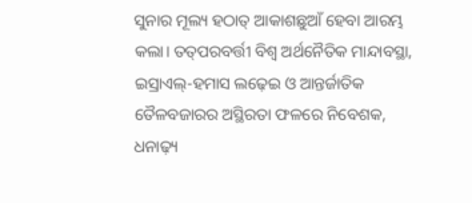ସୁନାର ମୂଲ୍ୟ ହଠାତ୍‌‌ ଆକାଶଛୁଆଁ ହେବା ଆରମ୍ଭ କଲା। ତତ୍‌‌ପରବର୍ତ୍ତୀ ବିଶ୍ୱ ଅର୍ଥନୈତିକ ମାନ୍ଦାବସ୍ଥା, ଇସ୍ରାଏଲ୍‌‌-ହମାସ ଲଢ଼େଇ ଓ ଆନ୍ତର୍ଜାତିକ ତୈଳବଜାରର ଅସ୍ଥିରତା ଫଳରେ ନିବେଶକ, ଧନାଢ଼୍ୟ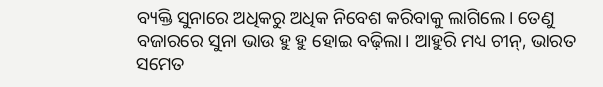ବ୍ୟକ୍ତି ସୁନାରେ ଅଧିକରୁ ଅଧିକ ନିବେଶ କରିବାକୁ ଲାଗିଲେ। ତେଣୁ ବଜାରରେ ସୁନା ଭାଉ ହୁ ହୁ ହୋଇ ବଢ଼ିଲା। ଆହୁରି ମଧ୍ୟ ଚୀନ୍‌‌, ଭାରତ ସମେତ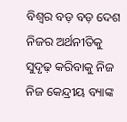ବିଶ୍ୱର ବଡ଼ ବଡ଼ ଦେଶ ନିଜର ଅର୍ଥନୀତିକୁ ସୁଦୃଢ଼ କରିବାକୁ ନିଜ ନିଜ କେନ୍ଦ୍ରୀୟ ବ୍ୟାଙ୍କ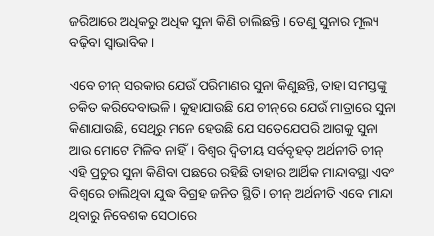ଜରିଆରେ ଅଧିକରୁ ଅଧିକ ସୁନା କିଣି ଚାଲିଛନ୍ତି। ତେଣୁ ସୁନାର ମୂଲ୍ୟ ବଢ଼ିବା ସ୍ୱାଭାବିକ।

ଏବେ ଚୀନ୍‌‌ ସରକାର ଯେଉଁ ପରିମାଣର ସୁନା କିଣୁଛନ୍ତି, ତାହା ସମସ୍ତଙ୍କୁ ଚକିତ କରିଦେବାଭଳି। କୁହାଯାଉଛି ଯେ ଚୀନ୍‌‌ରେ ଯେଉଁ ମାତ୍ରାରେ ସୁନା କିଣାଯାଉଛି, ସେଥିରୁ ମନେ ହେଉଛି ଯେ ସତେଯେପରି ଆଗକୁ ସୁନା ଆଉ ମୋଟେ ମିଳିବ ନାହିଁ। ବିଶ୍ୱର ଦ୍ୱିତୀୟ ସର୍ବବୃହତ୍‌‌ ଅର୍ଥନୀତି ଚୀନ୍‌‌ ଏହି ପ୍ରଚୁର ସୁନା କିଣିବା ପଛରେ ରହିଛି ତାହାର ଆର୍ଥିକ ମାନ୍ଦାବସ୍ଥା ଏବଂ ବିଶ୍ୱରେ ଚାଲିଥିବା ଯୁଦ୍ଧ ବିଗ୍ରହ ଜନିତ ସ୍ଥିତି। ଚୀନ୍‌‌ ଅର୍ଥନୀତି ଏବେ ମାନ୍ଦା ଥିବାରୁ ନିବେଶକ ସେଠାରେ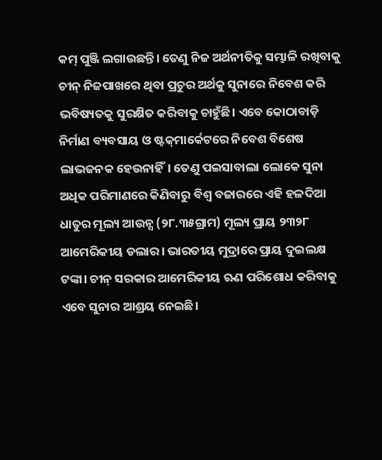କମ୍‌‌ ପୁଞ୍ଜି ଲଗାଉଛନ୍ତି। ତେଣୁ ନିଜ ଅର୍ଥନୀତିକୁ ସମ୍ଭାଳି ରଖିବାକୁ ଚୀନ୍‌‌ ନିଜପାଖରେ ଥିବା ପ୍ରଚୁର ଅର୍ଥକୁ ସୁନାରେ ନିବେଶ କରି ଭବିଷ୍ୟତକୁ ସୁରକ୍ଷିତ କରିବାକୁ ଚାହୁଁଛି। ଏବେ କୋଠାବାଡ଼ି ନିର୍ମାଣ ବ୍ୟବସାୟ ଓ ଷ୍ଟକ୍‌‌ମାର୍କେଟରେ ନିବେଶ ବିଶେଷ ଲାଭଜନକ ହେଉନାହିଁ। ତେଣୁ ପଇସାବାଲା ଲୋକେ ସୁନା ଅଧିକ ପରିମାଣରେ କିଣିବାରୁ ବିଶ୍ୱ ବଜାରରେ ଏହି ହଳଦିଆ ଧାତୁର ମୂଲ୍ୟ ଆଉନ୍ସ (୨୮.୩୫ଗ୍ରାମ) ମୂଲ୍ୟ ପ୍ରାୟ ୨୩୨୮ ଆମେରିକୀୟ ଡଲାର। ଭାରତୀୟ ମୁଦ୍ରାରେ ପ୍ରାୟ ଦୁଇଲକ୍ଷ ଟଙ୍କା। ଚୀନ୍‌‌ ସରକାର ଆମେରିକୀୟ ଋଣ ପରିଶୋଧ କରିବାକୁ ଏବେ ସୁନାର ଆଶ୍ରୟ ନେଇଛି।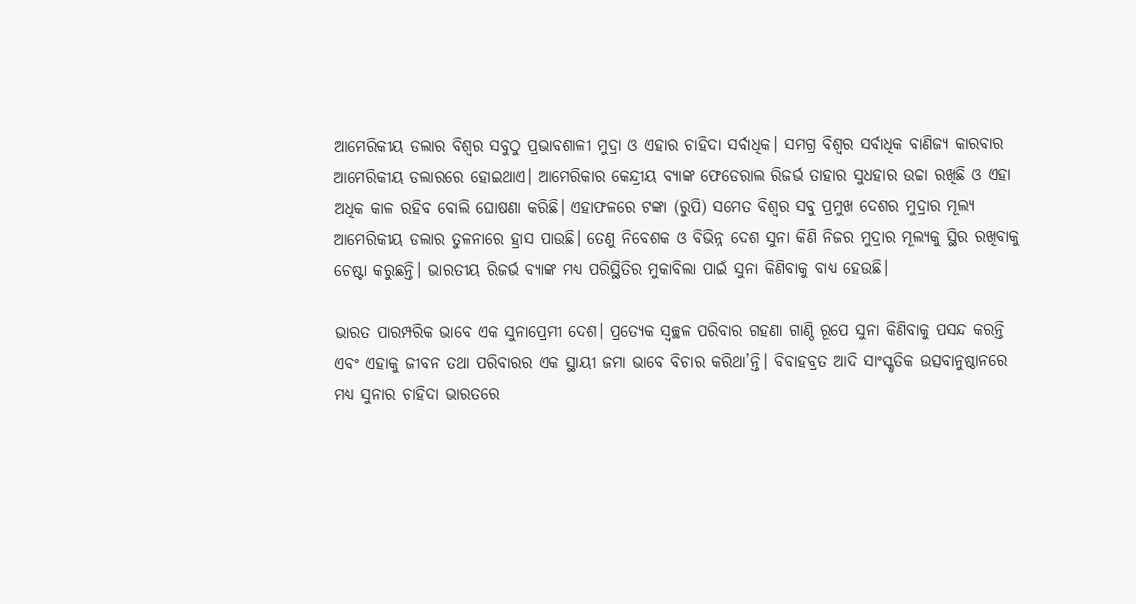ଆମେରିକୀୟ ଡଲାର ବିଶ୍ୱର ସବୁଠୁ ପ୍ରଭାବଶାଳୀ ମୁଦ୍ରା ଓ ଏହାର ଚାହିଦା ସର୍ବାଧିକ। ସମଗ୍ର ବିଶ୍ୱର ସର୍ବାଧିକ ବାଣିଜ୍ୟ କାରବାର ଆମେରିକୀୟ ଡଲାରରେ ହୋଇଥାଏ। ଆମେରିକାର କେନ୍ଦ୍ରୀୟ ବ୍ୟାଙ୍କ ଫେଡେରାଲ ରିଜର୍ଭ ତାହାର ସୁଧହାର ଉଚ୍ଚା ରଖିଛି ଓ ଏହା ଅଧିକ କାଳ ରହିବ ବୋଲି ଘୋଷଣା କରିଛି। ଏହାଫଳରେ ଟଙ୍କା (ରୁପି) ସମେତ ବିଶ୍ୱର ସବୁ ପ୍ରମୁଖ ଦେଶର ମୁଦ୍ରାର ମୂଲ୍ୟ ଆମେରିକୀୟ ଡଲାର ତୁଳନାରେ ହ୍ରାସ ପାଉଛି। ତେଣୁ ନିବେଶକ ଓ ବିଭିନ୍ନ ଦେଶ ସୁନା କିଣି ନିଜର ମୁଦ୍ରାର ମୂଲ୍ୟକୁ ସ୍ଥିର ରଖିବାକୁ ଚେଷ୍ଟା କରୁଛନ୍ତି। ଭାରତୀୟ ରିଜର୍ଭ ବ୍ୟାଙ୍କ ମଧ୍ୟ ପରିସ୍ଥିତିର ମୁକାବିଲା ପାଇଁ ସୁନା କିଣିବାକୁ ବାଧ୍ୟ ହେଉଛି।

ଭାରତ ପାରମ୍ପରିକ ଭାବେ ଏକ ସୁନାପ୍ରେମୀ ଦେଶ। ପ୍ରତ୍ୟେକ ସ୍ୱଚ୍ଛଳ ପରିବାର ଗହଣା ଗାଣ୍ଠି ରୂପେ ସୁନା କିଣିବାକୁ ପସନ୍ଦ କରନ୍ତି ଏବଂ ଏହାକୁ ଜୀବନ ତଥା ପରିବାରର ଏକ ସ୍ଥାୟୀ ଜମା ଭାବେ ବିଚାର କରିଥା’ନ୍ତି। ବିବାହବ୍ରତ ଆଦି ସାଂସ୍କୃତିକ ଉତ୍ସବାନୁଷ୍ଠାନରେ ମଧ୍ୟ ସୁନାର ଚାହିଦା ଭାରତରେ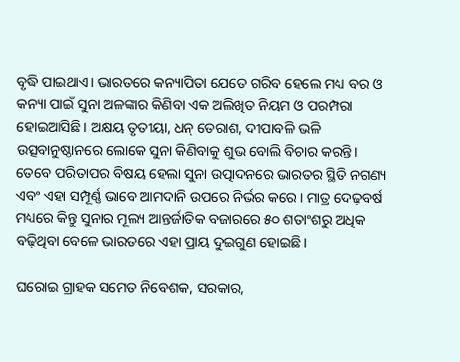ବୃଦ୍ଧି ପାଇଥାଏ। ଭାରତରେ କନ୍ୟାପିତା ଯେତେ ଗରିବ ହେଲେ ମଧ୍ୟ ବର ଓ କନ୍ୟା ପାଇଁ ସୁନା ଅଳଙ୍କାର କିଣିବା ଏକ ଅଲିଖିତ ନିୟମ ଓ ପରମ୍ପରା ହୋଇଆସିଛି। ଅକ୍ଷୟ ତୃତୀୟା, ଧନ୍‌‌ ତେରାଶ, ଦୀପାବଳି ଭଳି ଉତ୍ସବାନୁଷ୍ଠାନରେ ଲୋକେ ସୁନା କିଣିବାକୁ ଶୁଭ ବୋଲି ବିଚାର କରନ୍ତି। ତେବେ ପରିତାପର ବିଷୟ ହେଲା ସୁନା ଉତ୍ପାଦନରେ ଭାରତର ସ୍ଥିତି ନଗଣ୍ୟ ଏବଂ ଏହା ସମ୍ପୂର୍ଣ୍ଣ ଭାବେ ଆମଦାନି ଉପରେ ନିର୍ଭର କରେ। ମାତ୍ର ଦେଢ଼ବର୍ଷ ମଧ୍ୟରେ କିନ୍ତୁ ସୁନାର ମୂଲ୍ୟ ଆନ୍ତର୍ଜାତିକ ବଜାରରେ ୫୦ ଶତାଂଶରୁ ଅଧିକ ବଢ଼ିଥିବା ବେଳେ ଭାରତରେ ଏହା ପ୍ରାୟ ଦୁଇଗୁଣ ହୋଇଛି।

ଘରୋଇ ଗ୍ରାହକ ସମେତ ନିବେଶକ, ସରକାର,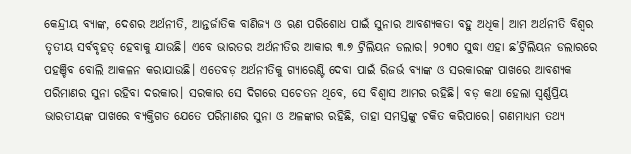କେନ୍ଦ୍ରୀୟ ବ୍ୟାଙ୍କ, ଦେଶର ଅର୍ଥନୀତି, ଆନ୍ତର୍ଜାତିକ ବାଣିଜ୍ୟ ଓ ଋଣ ପରିଶୋଧ ପାଇଁ ସୁନାର ଆବଶ୍ୟକତା ବହୁ ଅଧିକ। ଆମ ଅର୍ଥନୀତି ବିଶ୍ୱର ତୃତୀୟ ସର୍ବବୃହତ୍‌‌ ହେବାକୁ ଯାଉଛି। ଏବେ ଭାରତର ଅର୍ଥନୀତିର ଆକାର ୩.୭ ଟ୍ରିଲିୟନ ଡଲାର। ୨୦୩୦ ସୁଦ୍ଧା ଏହା ଛ’ଟ୍ରିଲିୟନ ଡଲାରରେ ପହଞ୍ଚିବ ବୋଲି ଆକଳନ କରାଯାଉଛି। ଏତେବଡ଼ ଅର୍ଥନୀତିକୁ ଗ୍ୟାରେଣ୍ଟି ଦେବା ପାଇଁ ରିଜର୍ଭ ବ୍ୟାଙ୍କ ଓ ସରକାରଙ୍କ ପାଖରେ ଆବଶ୍ୟକ ପରିମାଣର ସୁନା ରହିବା ଦରକାର। ସରକାର ସେ ଦିଗରେ ସଚେତନ ଥିବେ, ସେ ବିଶ୍ୱାସ ଆମର ରହିଛି। ବଡ଼ କଥା ହେଲା ସ୍ୱର୍ଣ୍ଣପ୍ରିୟ ଭାରତୀୟଙ୍କ ପାଖରେ ବ୍ୟକ୍ତିଗତ ଯେତେ ପରିମାଣର ସୁନା ଓ ଅଳଙ୍କାର ରହିଛି, ତାହା ସମସ୍ତଙ୍କୁ ଚକିତ କରିପାରେ। ଗଣମାଧ୍ୟମ ତଥ୍ୟ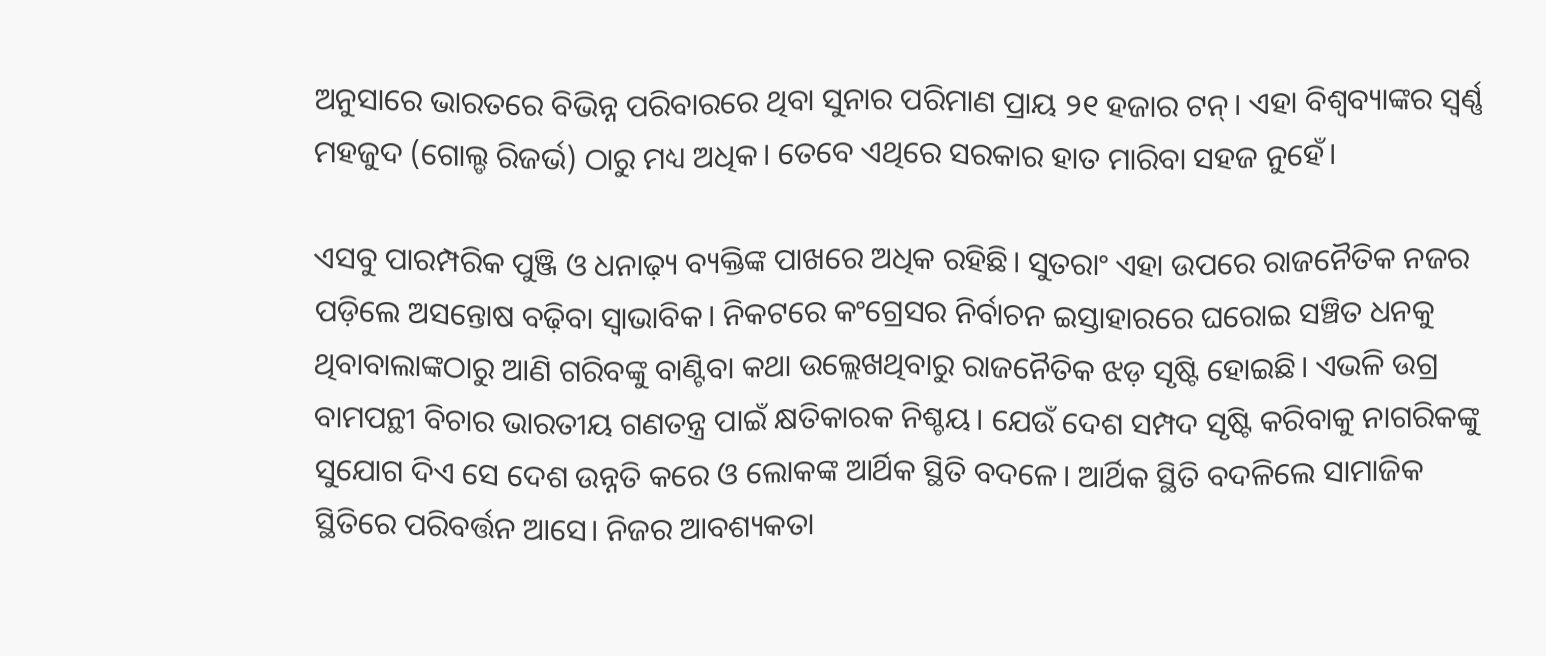ଅନୁସାରେ ଭାରତରେ ବିଭିନ୍ନ ପରିବାରରେ ଥିବା ସୁନାର ପରିମାଣ ପ୍ରାୟ ୨୧ ହଜାର ଟନ୍‌‌। ଏହା ବିଶ୍ୱବ୍ୟାଙ୍କର ସ୍ୱର୍ଣ୍ଣ ମହଜୁଦ (ଗୋଲ୍ଡ ରିଜର୍ଭ) ଠାରୁ ମଧ୍ୟ ଅଧିକ। ତେବେ ଏଥିରେ ସରକାର ହାତ ମାରିବା ସହଜ ନୁହେଁ।

ଏସବୁ ପାରମ୍ପରିକ ପୁଞ୍ଜି ଓ ଧନାଢ଼୍ୟ ବ୍ୟକ୍ତିଙ୍କ ପାଖରେ ଅଧିକ ରହିଛି। ସୁତରାଂ ଏହା ଉପରେ ରାଜନୈତିକ ନଜର ପଡ଼ିଲେ ଅସନ୍ତୋଷ ବଢ଼ିବା ସ୍ୱାଭାବିକ। ନିକଟରେ କଂଗ୍ରେସର ନିର୍ବାଚନ ଇସ୍ତାହାରରେ ଘରୋଇ ସଞ୍ଚିତ ଧନକୁ ଥିବାବାଲାଙ୍କଠାରୁ ଆଣି ଗରିବଙ୍କୁ ବାଣ୍ଟିବା କଥା ଉଲ୍ଲେଖଥିବାରୁ ରାଜନୈତିକ ଝଡ଼ ସୃଷ୍ଟି ହୋଇଛି। ଏଭଳି ଉଗ୍ର ବାମପନ୍ଥୀ ବିଚାର ଭାରତୀୟ ଗଣତନ୍ତ୍ର ପାଇଁ କ୍ଷତିକାରକ ନିଶ୍ଚୟ। ଯେଉଁ ଦେଶ ସମ୍ପଦ ସୃଷ୍ଟି କରିବାକୁ ନାଗରିକଙ୍କୁ ସୁଯୋଗ ଦିଏ ସେ ଦେଶ ଉନ୍ନତି କରେ ଓ ଲୋକଙ୍କ ଆର୍ଥିକ ସ୍ଥିତି ବଦଳେ। ଆର୍ଥିକ ସ୍ଥିତି ବଦଳିଲେ ସାମାଜିକ ସ୍ଥିତିରେ ପରିବର୍ତ୍ତନ ଆସେ। ନିଜର ଆବଶ୍ୟକତା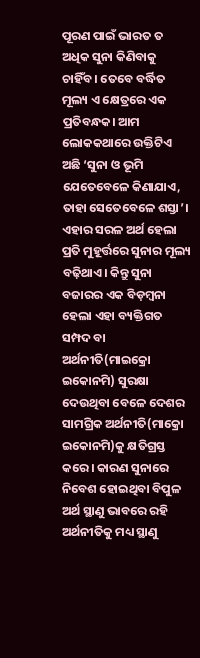ପୂରଣ ପାଇଁ ଭାରତ ତ ଅଧିକ ସୁନା କିଣିବାକୁ ଚାହିଁବ। ତେବେ ବର୍ଦ୍ଧିତ ମୂଲ୍ୟ ଏ କ୍ଷେତ୍ରରେ ଏକ ପ୍ରତିବନ୍ଧକ। ଆମ ଲୋକକଥାରେ ଉକ୍ତିଟିଏ ଅଛି ‘ସୁନା ଓ ଭୂମି ଯେତେବେଳେ କିଣାଯାଏ, ତାହା ସେତେବେଳେ ଶସ୍ତା’। ଏହାର ସରଳ ଅର୍ଥ ହେଲା ପ୍ରତି ମୁହୂର୍ତ୍ତରେ ସୁନାର ମୂଲ୍ୟ ବଢ଼ିଥାଏ। କିନ୍ତୁ ସୁନା ବଜାରର ଏକ ବିଡ଼ମ୍ବନା ହେଲା ଏହା ବ୍ୟକ୍ତିଗତ ସମ୍ପଦ ବା ଅର୍ଥନୀତି(ମାଇକ୍ରୋ ଇକୋନମି) ସୁରକ୍ଷା ଦେଉଥିବା ବେଳେ ଦେଶର ସାମଗ୍ରିକ ଅର୍ଥନୀତି(ମାକ୍ରୋ ଇକୋନମି)କୁ କ୍ଷତିଗ୍ରସ୍ତ କରେ। କାରଣ ସୁନାରେ ନିବେଶ ହୋଇଥିବା ବିପୁଳ ଅର୍ଥ ସ୍ଥାଣୁ ଭାବରେ ରହି ଅର୍ଥନୀତିକୁ ମଧ୍ୟ ସ୍ଥାଣୁ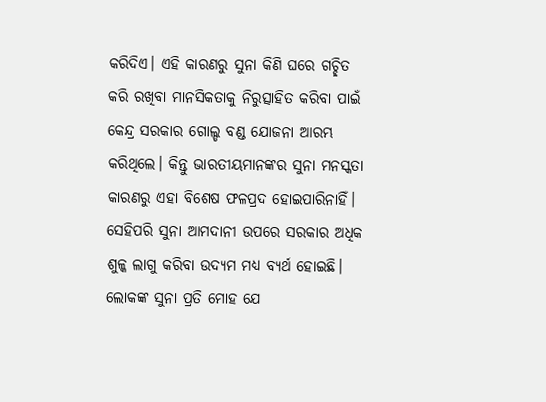କରିଦିଏ। ଏହି କାରଣରୁ ସୁନା କିଣି ଘରେ ଗଚ୍ଛିତ କରି ରଖିବା ମାନସିକତାକୁ ନିରୁତ୍ସାହିତ କରିବା ପାଇଁ କେନ୍ଦ୍ର ସରକାର ଗୋଲ୍ଡ ବଣ୍ଡ ଯୋଜନା ଆରମ୍ଭ କରିଥିଲେ। କିନ୍ତୁ ଭାରତୀୟମାନଙ୍କର ସୁନା ମନସ୍କତା କାରଣରୁ ଏହା ବିଶେଷ ଫଳପ୍ରଦ ହୋଇପାରିନାହିଁ। ସେହିପରି ସୁନା ଆମଦାନୀ ଉପରେ ସରକାର ଅଧିକ ଶୁଳ୍କ ଲାଗୁ କରିବା ଉଦ୍ୟମ ମଧ୍ୟ ବ୍ୟର୍ଥ ହୋଇଛି। ଲୋକଙ୍କ ସୁନା ପ୍ରତି ମୋହ ଯେ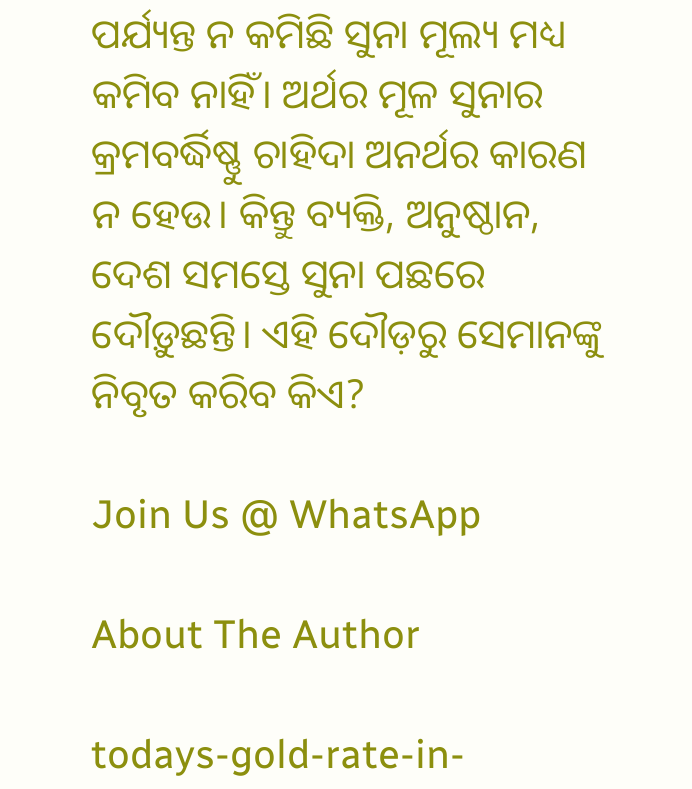ପର୍ଯ୍ୟନ୍ତ ନ କମିଛି ସୁନା ମୂଲ୍ୟ ମଧ୍ୟ କମିବ ନାହିଁ। ଅର୍ଥର ମୂଳ ସୁନାର କ୍ରମବର୍ଦ୍ଧିଷ୍ଣୁ ଚାହିଦା ଅନର୍ଥର କାରଣ ନ ହେଉ। କିନ୍ତୁ ବ୍ୟକ୍ତି, ଅନୁଷ୍ଠାନ, ଦେଶ ସମସ୍ତେ ସୁନା ପଛରେ ଦୌଡ଼ୁଛନ୍ତି। ଏହି ଦୌଡ଼ରୁ ସେମାନଙ୍କୁ ନିବୃତ କରିବ କିଏ?

Join Us @ WhatsApp

About The Author

todays-gold-rate-in-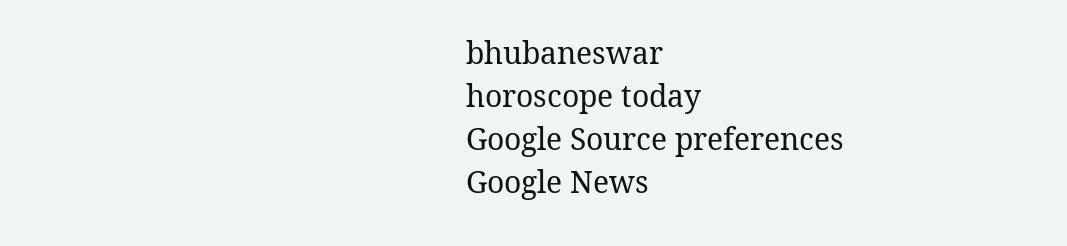bhubaneswar
horoscope today
Google Source preferences
Google News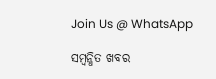Join Us @ WhatsApp

ସମ୍ବନ୍ଧିତ ଖବର